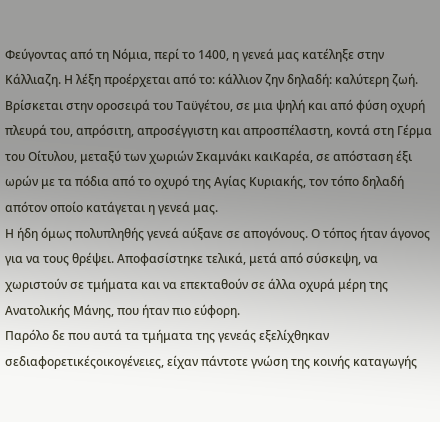Φεύγοντας από τη Νόμια, περί το 1400, η γενεά μας κατέληξε στην Κάλλιαζη. Η λέξη προέρχεται από το: κάλλιον ζην δηλαδή: καλύτερη ζωή. Βρίσκεται στην οροσειρά του Ταϋγέτου, σε μια ψηλή και από φύση οχυρή πλευρά του, απρόσιτη, απροσέγγιστη και απροσπέλαστη, κοντά στη Γέρμα του Οίτυλου, μεταξύ των χωριών Σκαμνάκι καιΚαρέα, σε απόσταση έξι ωρών με τα πόδια από το οχυρό της Αγίας Κυριακής, τον τόπο δηλαδή απότον οποίο κατάγεται η γενεά μας.
Η ήδη όμως πολυπληθής γενεά αύξανε σε απογόνους. Ο τόπος ήταν άγονος για να τους θρέψει. Αποφασίστηκε τελικά, μετά από σύσκεψη, να χωριστούν σε τμήματα και να επεκταθούν σε άλλα οχυρά μέρη της Ανατολικής Μάνης, που ήταν πιο εύφορη.
Παρόλο δε που αυτά τα τμήματα της γενεάς εξελίχθηκαν σεδιαφορετικέςοικογένειες, είχαν πάντοτε γνώση της κοινής καταγωγής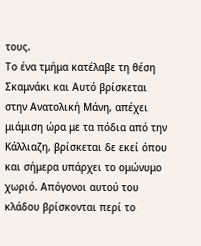τους.
Το ένα τμήμα κατέλαβε τη θέση Σκαμνάκι και Αυτό βρίσκεται στην Ανατολική Μάνη, απέχει μιάμιση ώρα με τα πόδια από την Κάλλιαζη, βρίσκεται δε εκεί όπου και σήμερα υπάρχει το ομώνυμο χωριό. Απόγονοι αυτού του κλάδου βρίσκονται περί το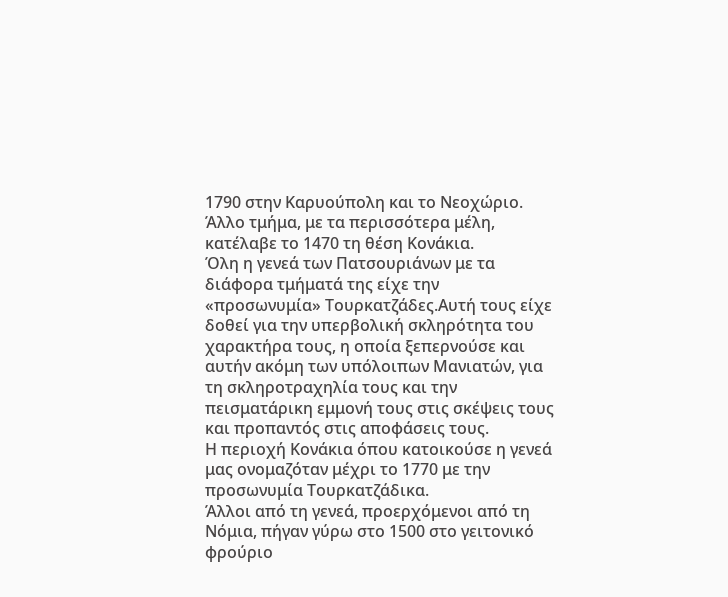1790 στην Καρυούπολη και το Νεοχώριο.
Άλλο τμήμα, με τα περισσότερα μέλη, κατέλαβε το 1470 τη θέση Κονάκια.
Όλη η γενεά των Πατσουριάνων με τα διάφορα τμήματά της είχε την «προσωνυμία» Τουρκατζάδες.Αυτή τους είχε δοθεί για την υπερβολική σκληρότητα του χαρακτήρα τους, η οποία ξεπερνούσε και αυτήν ακόμη των υπόλοιπων Μανιατών, για τη σκληροτραχηλία τους και την πεισματάρικη εμμονή τους στις σκέψεις τους και προπαντός στις αποφάσεις τους.
Η περιοχή Κονάκια όπου κατοικούσε η γενεά μας ονομαζόταν μέχρι το 1770 με την προσωνυμία Τουρκατζάδικα.
Άλλοι από τη γενεά, προερχόμενοι από τη Νόμια, πήγαν γύρω στο 1500 στο γειτονικό φρούριο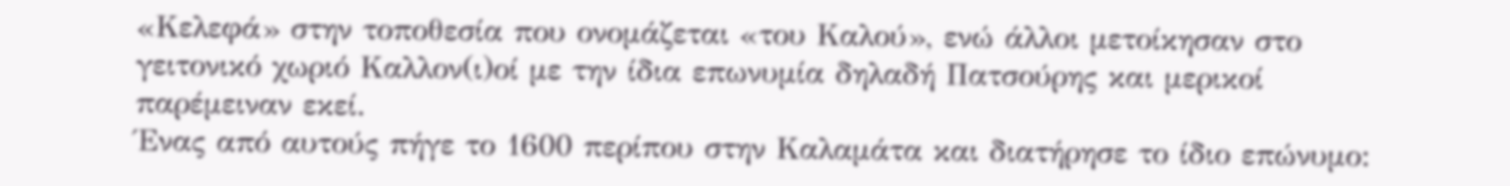«Κελεφά» στην τοποθεσία που ονομάζεται «του Καλού», ενώ άλλοι μετοίκησαν στο γειτονικό χωριό Καλλον(ι)οί με την ίδια επωνυμία δηλαδή Πατσούρης και μερικοί παρέμειναν εκεί.
Ένας από αυτούς πήγε το 1600 περίπου στην Καλαμάτα και διατήρησε το ίδιο επώνυμο: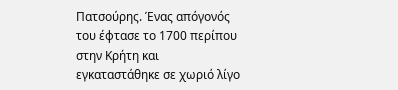Πατσούρης. Ένας απόγονός του έφτασε το 1700 περίπου στην Κρήτη και εγκαταστάθηκε σε χωριό λίγο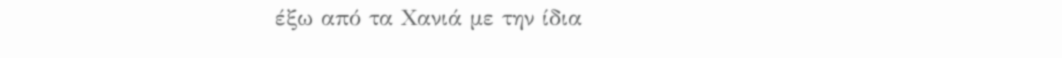έξω από τα Χανιά με την ίδια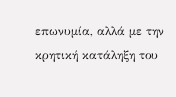επωνυμία, αλλά με την κρητική κατάληξη του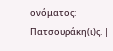ονόματος: Πατσουράκη(ι)ς. |